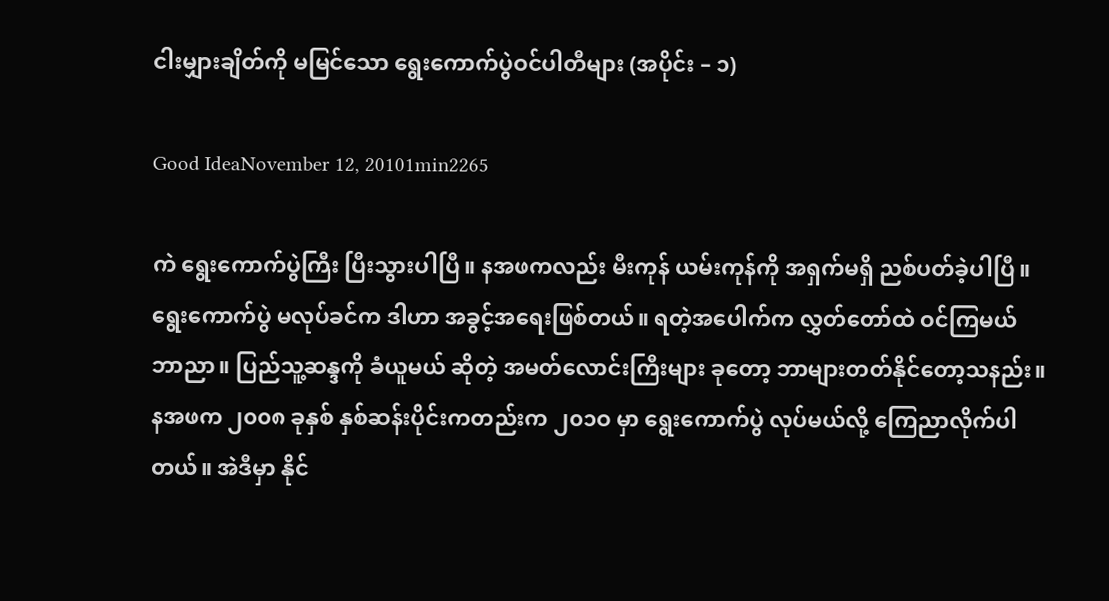ငါးမျှားချိတ်ကို မမြင်သော ရွေးကောက်ပွဲဝင်ပါတီများ (အပိုင်း – ၁)

Good IdeaNovember 12, 20101min2265

ကဲ ရွေးကောက်ပွဲကြီး ပြီးသွားပါပြီ။ နအဖကလည်း မီးကုန် ယမ်းကုန်ကို အရှက်မရှိ ညစ်ပတ်ခဲ့ပါပြီ။ ရွေးကောက်ပွဲ မလုပ်ခင်က ဒါဟာ အခွင့်အရေးဖြစ်တယ်။ ရတဲ့အပေါက်က လွှတ်တော်ထဲ ဝင်ကြမယ် ဘာညာ။ ပြည်သူ့ဆန္ဒကို ခံယူမယ် ဆိုတဲ့ အမတ်လောင်းကြီးများ ခုတော့ ဘာများတတ်နိုင်တော့သနည်း။
နအဖက ၂၀၀၈ ခုနှစ် နှစ်ဆန်းပိုင်းကတည်းက ၂၀၁ဝ မှာ ရွေးကောက်ပွဲ လုပ်မယ်လို့ ကြေညာလိုက်ပါတယ်။ အဲဒီမှာ နိုင်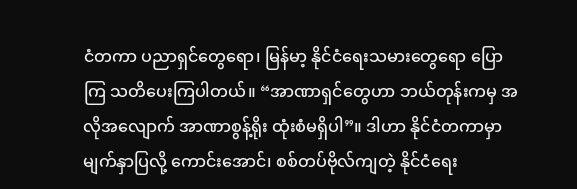ငံတကာ ပညာရှင်တွေရော၊ မြန်မာ့ နိုင်ငံရေးသမားတွေရော ပြောကြ သတိပေးကြပါတယ်။ “အာဏာရှင်တွေဟာ ဘယ်တုန်းကမှ အလိုအလျောက် အာဏာစွန့်ရိုး ထုံးစံမရှိပါ”။ ဒါဟာ နိုင်ငံတကာမှာ မျက်နှာပြလို့ ကောင်းအောင်၊ စစ်တပ်ဗိုလ်ကျတဲ့ နိုင်ငံရေး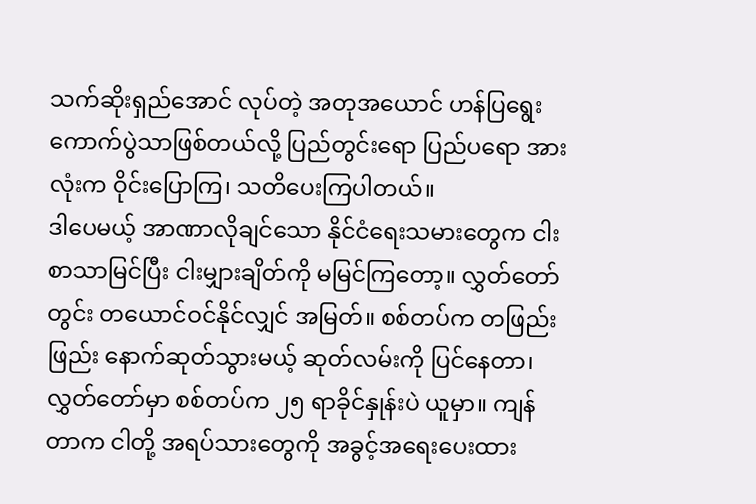သက်ဆိုးရှည်အောင် လုပ်တဲ့ အတုအယောင် ဟန်ပြရွေးကောက်ပွဲသာဖြစ်တယ်လို့ ပြည်တွင်းရော ပြည်ပရော အားလုံးက ဝိုင်းပြောကြ၊ သတိပေးကြပါတယ်။
ဒါပေမယ့် အာဏာလိုချင်သော နိုင်ငံရေးသမားတွေက ငါးစာသာမြင်ပြီး ငါးမျှားချိတ်ကို မမြင်ကြတော့။ လွှတ်တော်တွင်း တယောင်ဝင်နိုင်လျှင် အမြတ်။ စစ်တပ်က တဖြည်းဖြည်း နောက်ဆုတ်သွားမယ့် ဆုတ်လမ်းကို ပြင်နေတာ၊ လွှတ်တော်မှာ စစ်တပ်က ၂၅ ရာခိုင်နှုန်းပဲ ယူမှာ။ ကျန်တာက ငါတို့ အရပ်သားတွေကို အခွင့်အရေးပေးထား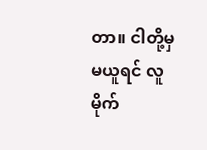တာ။ ငါတို့မှ မယူရင် လူမိုက်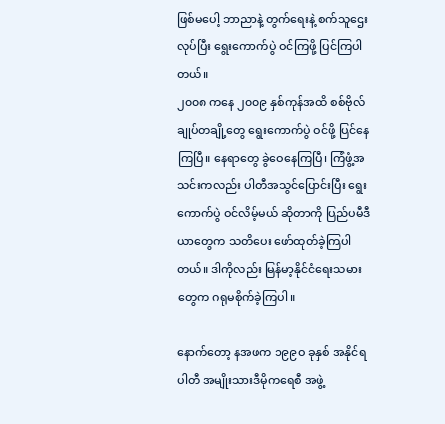ဖြစ်မပေါ့ ဘာညာနဲ့ တွက်ရေးနဲ့ စက်သူဌေးလုပ်ပြီး ရွေးကောက်ပွဲ ဝင်ကြဖို့ ပြင်ကြပါတယ်။
၂၀၀၈ ကနေ ၂၀၀၉ နှစ်ကုန်အထိ စစ်ဗိုလ်ချုပ်တချို့တွေ ရွေးကောက်ပွဲ ဝင်ဖို့ ပြင်နေကြပြီ။ နေရာတွေ ခွဲဝေနေကြပြီ၊ ကြံဖွံ့အသင်းကလည်း ပါတီအသွင်ပြောင်းပြီး ရွေးကောက်ပွဲ ဝင်လိမ့်မယ် ဆိုတာကို ပြည်ပမီဒီယာတွေက သတိပေး ဖော်ထုတ်ခဲ့ကြပါတယ်။ ဒါကိုလည်း မြန်မာ့နိုင်ငံရေးသမားတွေက ဂရုမစိုက်ခဲ့ကြပါ။

နောက်တော့ နအဖက ၁၉၉ဝ ခုနှစ် အနိုင်ရပါတီ အမျိုးသားဒီမိုကရေစီ အဖွဲ့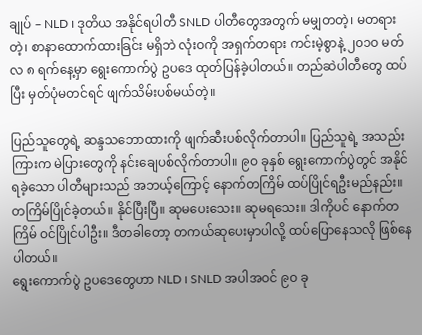ချုပ် – NLD ၊ ဒုတိယ အနိုင်ရပါတီ SNLD ပါတီတွေအတွက် မမျှတတဲ့၊ မတရားတဲ့၊ စာနာထောက်ထားခြင်း မရှိဘဲ လုံးဝကို အရှက်တရား ကင်းမဲ့စွာနဲ့ ၂၀၁ဝ မတ်လ ၈ ရက်နေ့မှာ ရွေးကောက်ပွဲ ဥပဒေ ထုတ်ပြန်ခဲ့ပါတယ်။ တည်ဆဲပါတီတွေ ထပ်ပြီး မှတ်ပုံမတင်ရင် ဖျက်သိမ်းပစ်မယ်တဲ့။

ပြည်သူတွေရဲ့ ဆန္ဒသဘောထားကို ဖျက်ဆီးပစ်လိုက်တာပါ။ ပြည်သူရဲ့ အသည်းကြားက မဲပြားတွေကို နင်းချေပစ်လိုက်တာပါ။ ၉ဝ ခုနှစ် ရွေးကောက်ပွဲတွင် အနိုင်ရခဲ့သော ပါတီများသည် အဘယ့်ကြောင့် နောက်တကြိမ် ထပ်ပြိုင်ရဦးမည်နည်း။
တကြိမ်ပြိုင်ခဲ့တယ်။ နိုင်ပြီးပြီ။ ဆုမပေးသေး။ ဆုမရသေး။ ဒါကိုပင် နောက်တကြိမ် ဝင်ပြိုင်ပါဦး။ ဒီတခါတော့ တကယ်ဆုပေးမှာပါလို့ ထပ်ပြောနေသလို ဖြစ်နေပါတယ်။
ရွေးကောက်ပွဲ ဥပဒေတွေဟာ NLD ၊ SNLD အပါအဝင် ၉ဝ ခု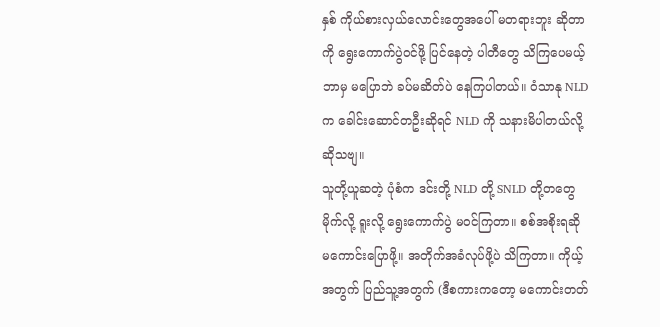နှစ် ကိုယ်စားလှယ်လောင်းတွေအပေါ် မတရားဘူး ဆိုတာကို ရွေးကောက်ပွဲဝင်ဖို့ ပြင်နေတဲ့ ပါတီတွေ သိကြပေမယ့် ဘာမှ မပြောဘဲ ခပ်မဆိတ်ပဲ နေကြပါတယ်။ ဝံသာနု NLD က ခေါင်းဆောင်တဦးဆိုရင် NLD ကို သနားမိပါတယ်လို့ ဆိုသဗျ။
သူတို့ယူဆတဲ့ ပုံစံက ဒင်းတို့ NLD တို့ SNLD တို့တတွေ မိုက်လို့ ရူးလို့ ရွေးကောက်ပွဲ မဝင်ကြတာ။ စစ်အစိုးရဆို မကောင်းပြောဖို့။ အတိုက်အခံလုပ်ဖို့ပဲ သိကြတာ။ ကိုယ့်အတွက် ပြည်သူ့အတွက် (ဒီစကားကတော့ မကောင်းတတ်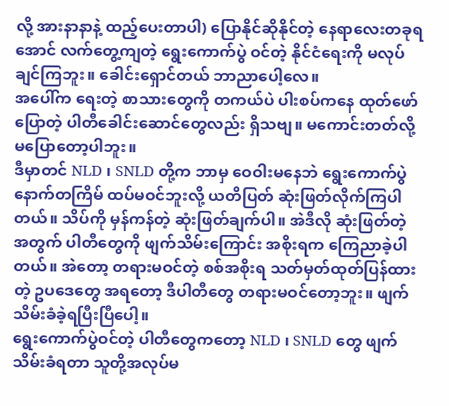လို့ အားနာနာနဲ့ ထည့်ပေးတာပါ) ပြောနိုင်ဆိုနိုင်တဲ့ နေရာလေးတခုရအောင် လက်တွေ့ကျတဲ့ ရွေးကောက်ပွဲ ဝင်တဲ့ နိုင်ငံရေးကို မလုပ်ချင်ကြဘူး။ ခေါင်းရှောင်တယ် ဘာညာပေါ့လေ။
အပေါ်က ရေးတဲ့ စာသားတွေကို တကယ်ပဲ ပါးစပ်ကနေ ထုတ်ဖော်ပြောတဲ့ ပါတီခေါင်းဆောင်တွေလည်း ရှိသဗျ။ မကောင်းတတ်လို့ မပြောတော့ပါဘူး။
ဒီမှာတင် NLD ၊ SNLD တို့က ဘာမှ ဝေဝါးမနေဘဲ ရွေးကောက်ပွဲ နောက်တကြိမ် ထပ်မဝင်ဘူးလို့ ယတိပြတ် ဆုံးဖြတ်လိုက်ကြပါတယ်။ သိပ်ကို မှန်ကန်တဲ့ ဆုံးဖြတ်ချက်ပါ။ အဲဒီလို ဆုံးဖြတ်တဲ့အတွက် ပါတီတွေကို ဖျက်သိမ်းကြောင်း အစိုးရက ကြေညာခဲ့ပါတယ်။ အဲတော့ တရားမဝင်တဲ့ စစ်အစိုးရ သတ်မှတ်ထုတ်ပြန်ထားတဲ့ ဥပဒေတွေ အရတော့ ဒီပါတီတွေ တရားမဝင်တော့ဘူး။ ဖျက်သိမ်းခံခဲ့ရပြီးပြီပေါ့။
ရွေးကောက်ပွဲဝင်တဲ့ ပါတီတွေကတော့ NLD ၊ SNLD တွေ ဖျက်သိမ်းခံရတာ သူတို့အလုပ်မ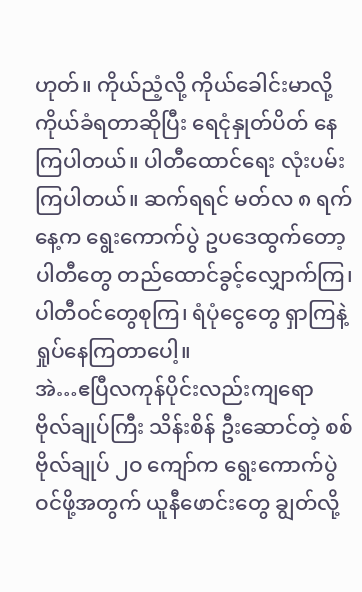ဟုတ်။ ကိုယ်ညံ့လို့ ကိုယ်ခေါင်းမာလို့ ကိုယ်ခံရတာဆိုပြီး ရေငုံနှုတ်ပိတ် နေကြပါတယ်။ ပါတီထောင်ရေး လုံးပမ်းကြပါတယ်။ ဆက်ရရင် မတ်လ ၈ ရက်နေ့က ရွေးကောက်ပွဲ ဥပဒေထွက်တော့ ပါတီတွေ တည်ထောင်ခွင့်လျှောက်ကြ၊ ပါတီဝင်တွေစုကြ၊ ရံပုံငွေတွေ ရှာကြနဲ့ ရှုပ်နေကြတာပေါ့။
အဲ…ဧပြီလကုန်ပိုင်းလည်းကျရော ဗိုလ်ချုပ်ကြီး သိန်းစိန် ဦးဆောင်တဲ့ စစ်ဗိုလ်ချုပ် ၂ဝ ကျော်က ရွေးကောက်ပွဲ ဝင်ဖို့အတွက် ယူနီဖောင်းတွေ ချွတ်လို့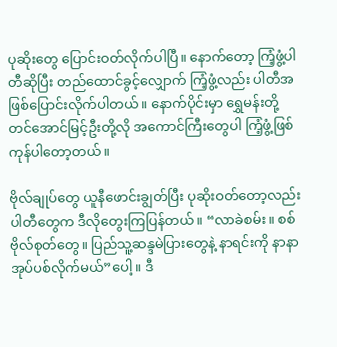ပုဆိုးတွေ ပြောင်းဝတ်လိုက်ပါပြီ။ နောက်တော့ ကြံ့ဖွံ့ပါတီဆိုပြီး တည်ထောင်ခွင့်လျှောက် ကြံ့ဖွံ့လည်း ပါတီအဖြစ်ပြောင်းလိုက်ပါတယ်။ နောက်ပိုင်းမှာ ရွှေမန်းတို့ တင်အောင်မြင့်ဦးတို့လို အကောင်ကြီးတွေပါ ကြံ့ဖွံ့ဖြစ်ကုန်ပါတော့တယ်။

ဗိုလ်ချုပ်တွေ ယူနီဖောင်းချွတ်ပြီး ပုဆိုးဝတ်တော့လည်း ပါတီတွေက ဒီလိုတွေးကြပြန်တယ်။ “လာခဲစမ်း။ စစ်ဗိုလ်စုတ်တွေ။ ပြည်သူ့ဆန္ဒမဲပြားတွေနဲ့ နာရင်းကို နာနာအုပ်ပစ်လိုက်မယ်”ပေါ့။ ဒီ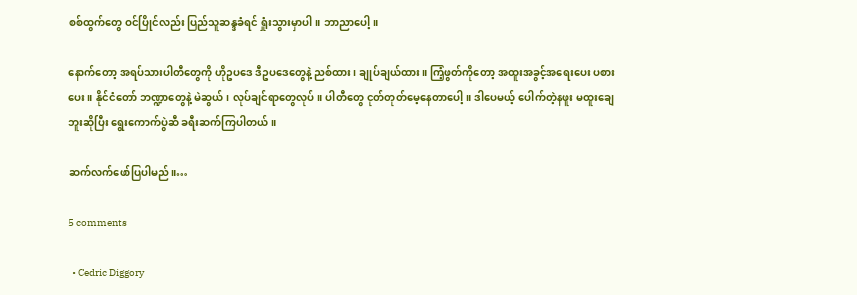စစ်ထွက်တွေ ဝင်ပြိုင်လည်း ပြည်သူဆန္ဒခံရင် ရှုံးသွားမှာပါ။ ဘာညာပေါ့။

နောက်တော့ အရပ်သားပါတီတွေကို ဟိုဥပဒေ ဒီဥပဒေတွေနဲ့ ညစ်ထား၊ ချုပ်ချယ်ထား။ ကြံ့ဖွတ်ကိုတော့ အထူးအခွင့်အရေးပေး ပစားပေး။ နိုင်ငံတော် ဘဏ္ဍာတွေနဲ့ မဲဆွယ်၊ လုပ်ချင်ရာတွေလုပ်။ ပါတီတွေ ငုတ်တုတ်မေ့နေတာပေါ့။ ဒါပေမယ့် ပေါက်တဲ့နဖူး မထူးချေဘူးဆိုပြီး ရွေးကောက်ပွဲဆီ ခရီးဆက်ကြပါတယ်။

ဆက်လက်ဖော်ပြပါမည်။…

5 comments

  • Cedric Diggory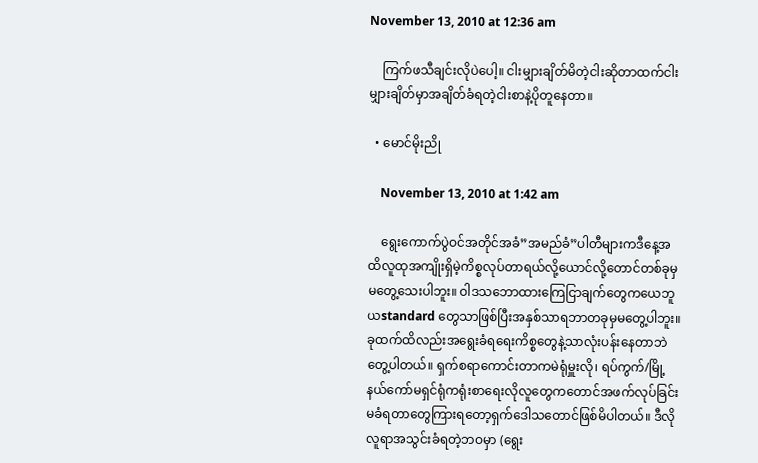November 13, 2010 at 12:36 am

    ကြက်ဖသီချင်းလိုပဲပေါ့။ ငါးမျှားချိတ်မိတဲ့ငါးဆိုတာထက်ငါးမျှားချိတ်မှာအချိတ်ခံရတဲ့ငါးစာနဲ့ပိုတူနေတာ။

  • မောင်မိုးညို

    November 13, 2010 at 1:42 am

    ရွေးကောက်ပွဲဝင်အတိုင်အခံ”အမည်ခံ”ပါတီများကဒီနေ့အထိလူထုအကျိုးရှိမဲ့ကိစ္စလုပ်တာရယ်လို့ယောင်လို့တောင်တစ်ခုမှမတွေ့သေးပါဘူး။ ဝါဒသဘောထားကြေငြာချက်တွေကယေဘူယstandard တွေသာဖြစ်ပြီးအနှစ်သာရဘာတခုမှမတွေ့ပါဘူး။ ခုထက်ထိလည်းအရွေးခံရရေးကိစ္စတွေနဲ့သာလုံးပန်းနေတာဘဲတွေ့ပါတယ်။ ရှက်စရာကောင်းတာကမဲရုံမှူးလို၊ ရပ်ကွက်/မြို့နယ်ကော်မရှင်ရုံကရုံးစာရေးလိုလူတွေကတောင်အဖက်လုပ်ခြင်းမခံရတာတွေကြားရတော့ရှက်ဒေါသတောင်ဖြစ်မိပါတယ်။ ဒီလိုလူရာအသွင်းခံရတဲ့ဘဝမှာ (ရွေး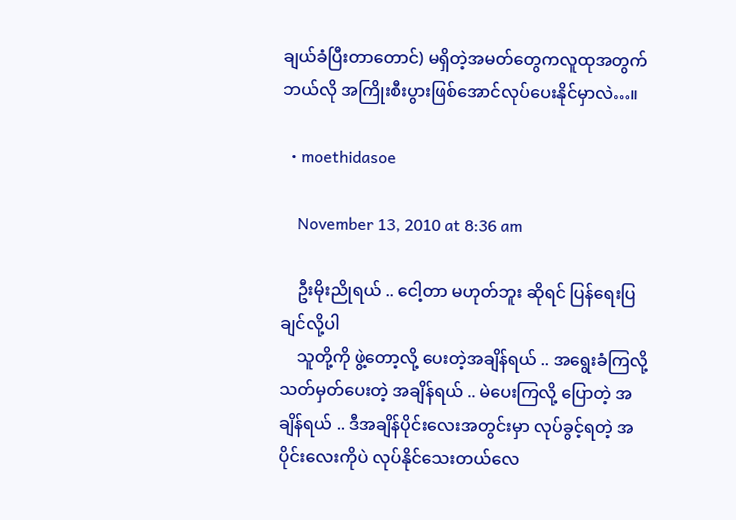ချယ်ခံပြီးတာတောင်) မရှိတဲ့အမတ်တွေကလူထုအတွက်ဘယ်လို အကြိုးစီးပွားဖြစ်အောင်လုပ်ပေးနိုင်မှာလဲ…။

  • moethidasoe

    November 13, 2010 at 8:36 am

    ဦးမိုးညိုရယ် .. ငေါ့တာ မဟုတ်ဘူး ဆိုရင် ပြန်ရေးပြချင်လို့ပါ
    သူတို့ကို ဖွဲ့တော့လို့ ပေးတဲ့အချိန်ရယ် .. အရွေးခံကြလို့ သတ်မှတ်ပေးတဲ့ အချိန်ရယ် .. မဲပေးကြလို့ ပြောတဲ့ အချိန်ရယ် .. ဒီအချိန်ပိုင်းလေးအတွင်းမှာ လုပ်ခွင့်ရတဲ့ အပိုင်းလေးကိုပဲ လုပ်နိုင်သေးတယ်လေ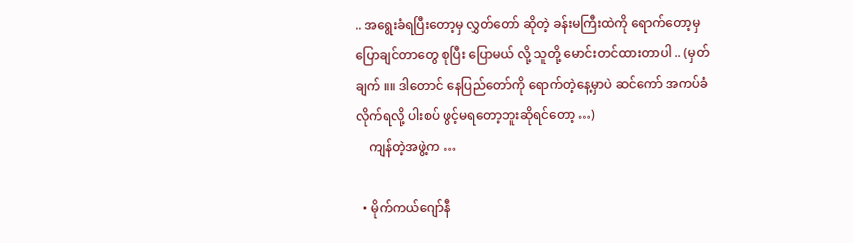.. အရွေးခံရပြီးတော့မှ လွှတ်တော် ဆိုတဲ့ ခန်းမကြီးထဲကို ရောက်တော့မှ ပြောချင်တာတွေ စုပြီး ပြောမယ် လို့ သူတို့ မောင်းတင်ထားတာပါ .. (မှတ်ချက် ။။ ဒါတောင် နေပြည်တော်ကို ရောက်တဲ့နေ့မှာပဲ ဆင်ကော် အကပ်ခံလိုက်ရလို့ ပါးစပ် ဖွင့်မရတော့ဘူးဆိုရင်တော့ …)
    ကျန်တဲ့အဖွဲ့က …

  • မိုက်ကယ်ဂျော်နီ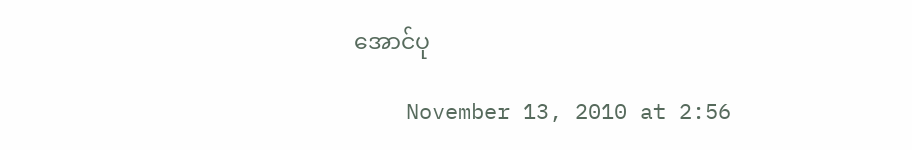အောင်ပု

    November 13, 2010 at 2:56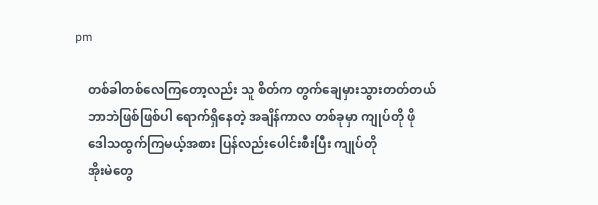pm

    တစ်ခါတစ်လေကြတော့လည်း သူ စိတ်က တွက်ချေမှားသွားတတ်တယ်
    ဘာဘဲဖြစ်ဖြစ်ပါ ရောက်ရှိနေတဲ့ အချိန်ကာလ တစ်ခုမှာ ကျုပ်တို ဖို
    ဒေါသထွက်ကြမယ့်အစား ပြန်လည်းပေါင်းစီးပြီး ကျုပ်တို
    အိုးမဲတွေ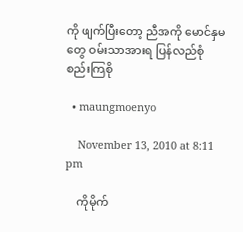ကို ဖျက်ပြီးတော့ ညီအကို မောင်နှမတွေ ဝမ်းသာအားရ ပြန်လည်စုံစည်းကြစို

  • maungmoenyo

    November 13, 2010 at 8:11 pm

    ကိုမိုက်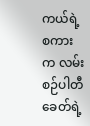ကယ်ရဲ့စကားက လမ်းစဉ်ပါတီခေတ်ရဲ့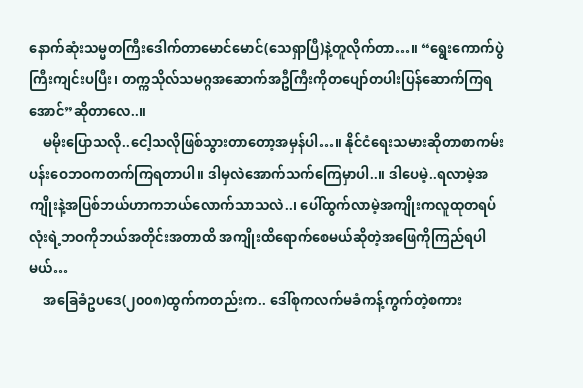နောက်ဆုံးသမ္မတကြီးဒေါက်တာမောင်မောင်(သေရှာပြီ)နဲ့တူလိုက်တာ…။ “ရွေးကောက်ပွဲကြီးကျင်းပပြီး၊ တက္ကသိုလ်သမဂ္ဂအဆောက်အဦကြီးကိုတပျော်တပါးပြန်ဆောက်ကြရအောင်”ဆိုတာလေ..။
    မမိုးပြောသလို..ငေါ့သလိုဖြစ်သွားတာတော့အမှန်ပါ…။ နိုင်ငံရေးသမားဆိုတာစာကမ်းပန်းဝေဘဝကတက်ကြရတာပါ။ ဒါမှလဲအောက်သက်ကြေမှာပါ..။ ဒါပေမဲ့..ရလာမဲ့အကျိုးနဲ့အပြစ်ဘယ်ဟာကဘယ်လောက်သာသလဲ..၊ ပေါ်ထွက်လာမဲ့အကျိုးကလူထုတရပ်လုံးရဲ့ဘဝကိုဘယ်အတိုင်းအတာထိ အကျိုးထိရောက်စေမယ်ဆိုတဲ့အဖြေကိုကြည်ရပါမယ်…
    အခြေခံဥပဒေ(၂၀၀၈)ထွက်ကတည်းက.. ဒေါ်စုကလက်မခံကန့်ကွက်တဲ့စကား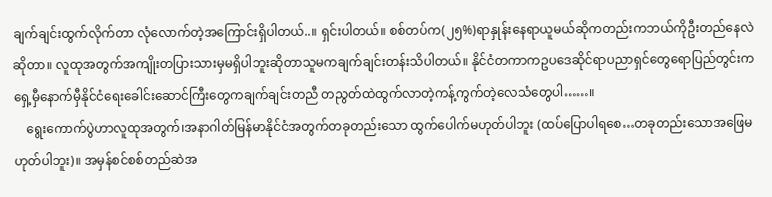ချက်ချင်းထွက်လိုက်တာ လုံလောက်တဲ့အကြောင်းရှိပါတယ်..။ ရှင်းပါတယ်။ စစ်တပ်က(၂၅%)ရာနှုန်းနေရာယူမယ်ဆိုကတည်းကဘယ်ကိုဦးတည်နေလဲဆိုတာ။ လူထုအတွက်အကျိုးတပြားသားမှမရှိပါဘူးဆိုတာသူမကချက်ချင်းတန်းသိပါတယ်။ နိုင်ငံတကာကဥပဒေဆိုင်ရာပညာရှင်တွေရောပြည်တွင်းက ရှေ့မှီနောက်မှီနိုင်ငံရေးခေါင်းဆောင်ကြီးတွေကချက်ချင်းတညီ တညွတ်ထဲထွက်လာတဲ့ကန့်ကွက်တဲ့လေသံတွေပါ……။
    ရွေးကောက်ပွဲဟာလူထုအတွက်၊အနာဂါတ်မြန်မာနိုင်ငံအတွက်တခုတည်းသော ထွက်ပေါက်မဟုတ်ပါဘူး (ထပ်ပြောပါရစေ…တခုတည်းသောအဖြေမဟုတ်ပါဘူး)။ အမှန်စင်စစ်တည်ဆဲအ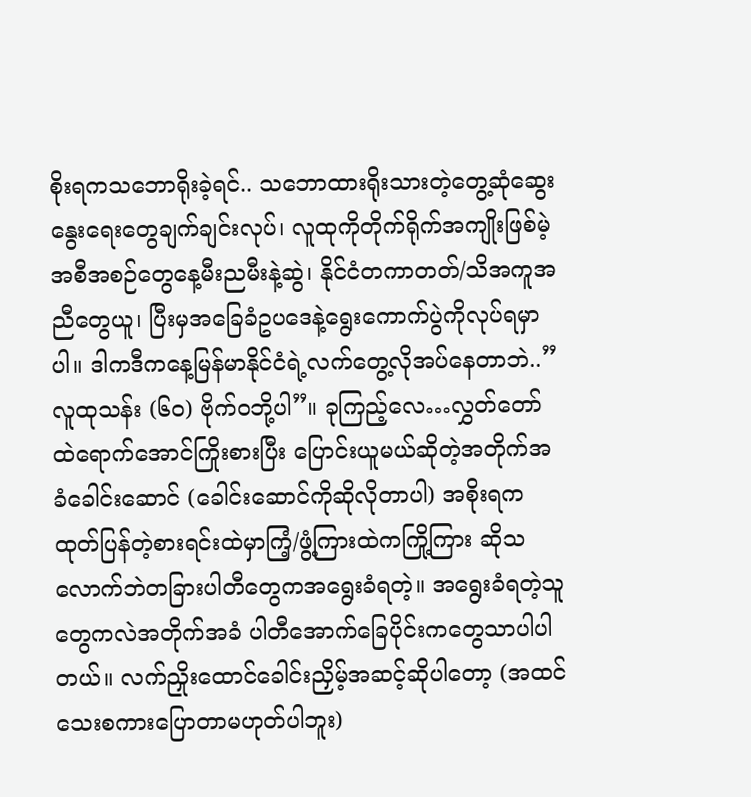စိုးရကသဘောရိုးခဲ့ရင်.. သဘောထားရိုးသားတဲ့တွေ့ဆုံဆွေးနွေးရေးတွေချက်ချင်းလုပ်၊ လူထုကိုတိုက်ရိုက်အကျိုးဖြစ်မဲ့အစီအစဉ်တွေနေ့မီးညမီးနဲ့ဆွဲ၊ နိုင်ငံတကာတတ်/သိအကူအညီတွေယူ၊ ပြီးမှအခြေခံဥပဒေနဲ့ရွေးကောက်ပွဲကိုလုပ်ရမှာပါ။ ဒါကဒီကနေ့မြန်မာနိုင်ငံရဲ့လက်တွေ့လိုအပ်နေတာဘဲ..”လူထုသန်း (၆၀) ဗိုက်ဝဘို့ပါ”။ ခုကြည့်လေ…လွှတ်တော်ထဲရောက်အောင်ကြိုးစားပြီး ပြောင်းယူမယ်ဆိုတဲ့အတိုက်အခံခေါင်းဆောင် (ခေါင်းဆောင်ကိုဆိုလိုတာပါ) အစိုးရကထုတ်ပြန်တဲ့စားရင်းထဲမှာကြံ့/ဖွံ့ကြားထဲကကြို့ကြား ဆိုသလောက်ဘဲတခြားပါတီတွေကအရွေးခံရတဲ့။ အရွေးခံရတဲ့သူတွေကလဲအတိုက်အခံ ပါတီအောက်ခြေပိုင်းကတွေသာပါပါတယ်။ လက်ညှိုးထောင်ခေါင်းညှိမ့်အဆင့်ဆိုပါတော့ (အထင်သေးစကားပြောတာမဟုတ်ပါဘူး)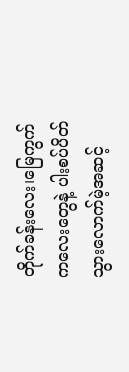တိုက်ခန်းလေး၊မြေကွက်ကလေးတွေနဲ့ ပါးစပ်ပိတ်သွားလောက်မဲ့အဆင့်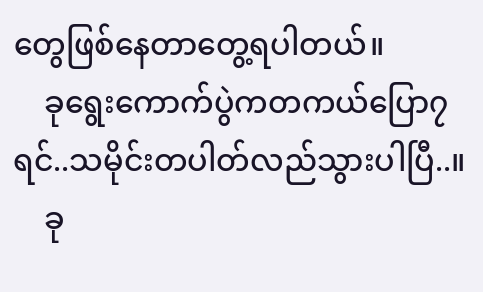တွေဖြစ်နေတာတွေ့ရပါတယ်။
    ခုရွေးကောက်ပွဲကတကယ်ပြော၇ရင်..သမိုင်းတပါတ်လည်သွားပါပြီ..။
    ခု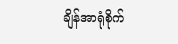ချိန်အာရုံစိုက်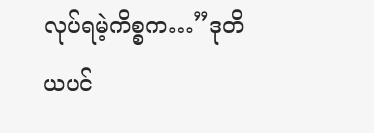လုပ်ရမဲ့ကိစ္စက…”ဒုတိယပင်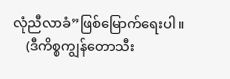လုံညီလာခံ”ဖြစ်မြောက်ရေးပါ။
    (ဒီကိစ္စကျွန်တောသီး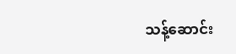သန့်ဆောင်း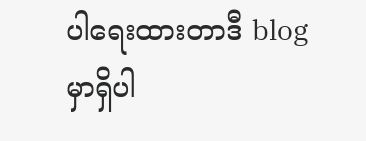ပါရေးထားတာဒီ blog မှာရှိပါ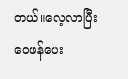တယ်။လေ့လာပြီးဝေဖန်ပေး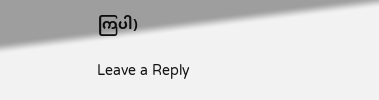ကြပါ)

Leave a Reply